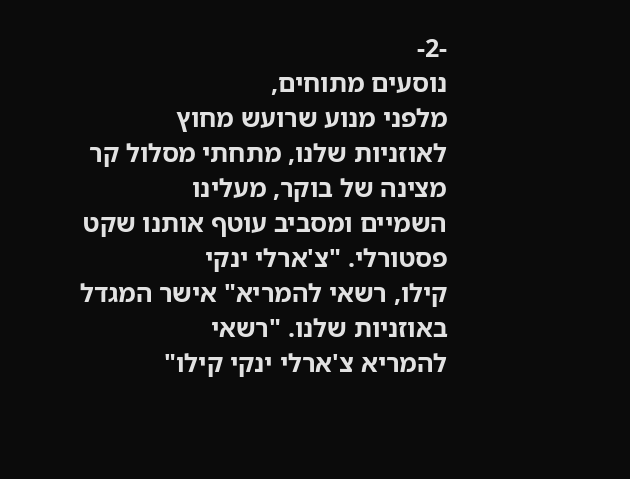-2-
נוסעים מתוחים,
מלפני מנוע שרועש מחוץ
לאוזניות שלנו, מתחתי מסלול קר מצינה של בוקר, מעלינו
השמיים ומסביב עוטף אותנו שקט פסטורלי. "צ'ארלי ינקי
קילו, רשאי להמריא" אישר המגדל באוזניות שלנו. "רשאי
להמריא צ'ארלי ינקי קילו"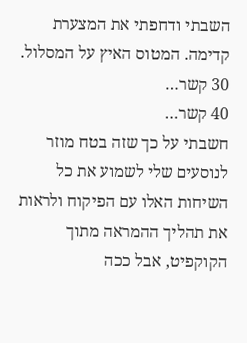השבתי ודחפתי את המצערת
קדימה. המטוס האיץ על המסלול. 30 קשר…
40 קשר…
חשבתי על כך שזה בטח מוזר לנוסעים שלי לשמוע את כל
השיחות האלו עם הפיקוח ולראות את תהליך ההמראה מתוך
הקוקפיט, אבל ככה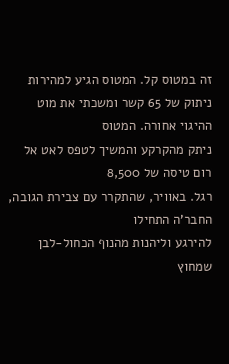זה במטוס קל. המטוס הגיע למהירות
ניתוק של 65 קשר ומשכתי את מוט ההיגוי אחורה. המטוס
ניתק מהקרקע והמשיך לטפס לאט אל רום טיסה של 8,500
רגל. באוויר, שהתקרר עם צבירת הגובה, החבר'ה התחילו
להירגע וליהנות מהנוף הכחול-לבן שמחוץ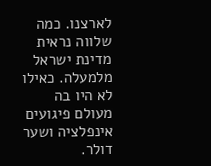לארצנו. כמה
שלווה נראית מדינת ישראל מלמעלה. כאילו לא היו בה
מעולם פיגועים אינפלציה ושער דולר.